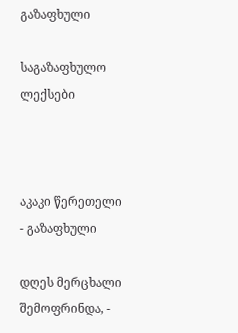გაზაფხული

საგაზაფხულო ლექსები



აკაკი წერეთელი - გაზაფხული

დღეს მერცხალი შემოფრინდა, -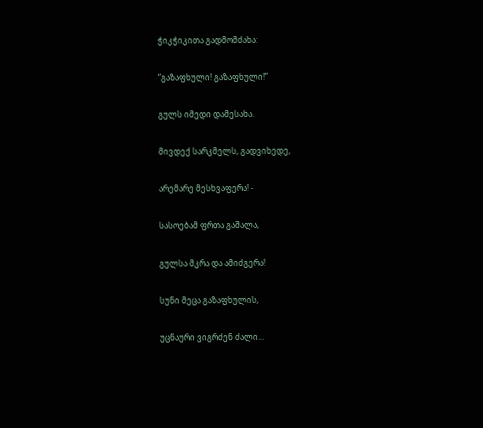ჭიკჭიკითა გადმომძახა:

“გაზაფხული! გაზაფხული!”

გულს იმედი დამესახა.

მივდექ სარკმელს, გადვიხედე,

არემარე მესხვაფერა! -

სასოებამ ფრთა გაშალა,

გულსა მკრა და ამიძგერა!

სუნი მეცა გაზაფხულის,

უცნაური ვიგრძენ ძალი...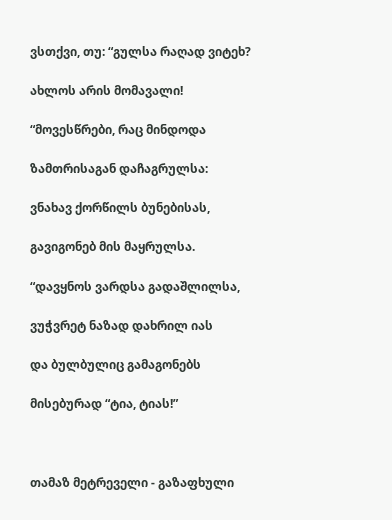ვსთქვი, თუ: “გულსა რაღად ვიტეხ?

ახლოს არის მომავალი!

“მოვესწრები, რაც მინდოდა

ზამთრისაგან დაჩაგრულსა:

ვნახავ ქორწილს ბუნებისას,

გავიგონებ მის მაყრულსა.

“დავყნოს ვარდსა გადაშლილსა,

ვუჭვრეტ ნაზად დახრილ იას

და ბულბულიც გამაგონებს

მისებურად “ტია, ტიას!”



თამაზ მეტრეველი - გაზაფხული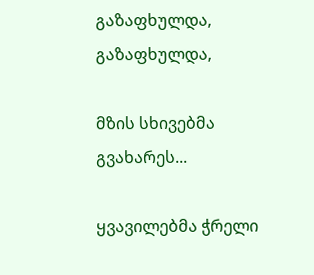გაზაფხულდა, გაზაფხულდა,

მზის სხივებმა გვახარეს...

ყვავილებმა ჭრელი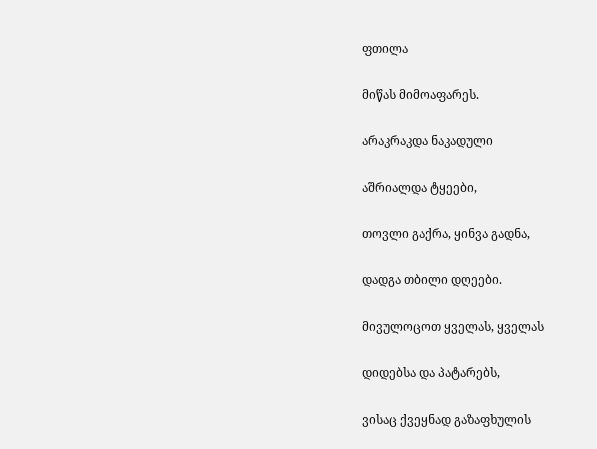ფთილა

მიწას მიმოაფარეს.

არაკრაკდა ნაკადული

აშრიალდა ტყეები,

თოვლი გაქრა, ყინვა გადნა,

დადგა თბილი დღეები.

მივულოცოთ ყველას, ყველას

დიდებსა და პატარებს,

ვისაც ქვეყნად გაზაფხულის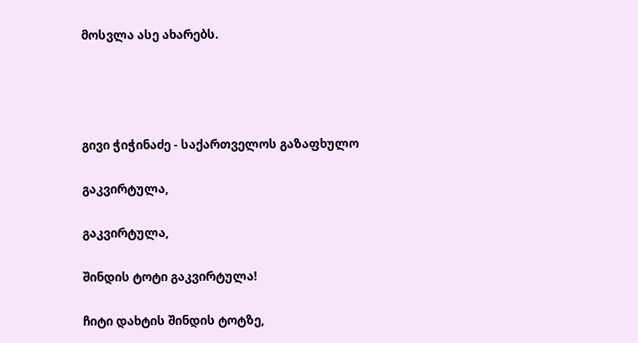მოსვლა ასე ახარებს.




გივი ჭიჭინაძე - საქართველოს გაზაფხულო

გაკვირტულა,

გაკვირტულა,

შინდის ტოტი გაკვირტულა!

ჩიტი დახტის შინდის ტოტზე,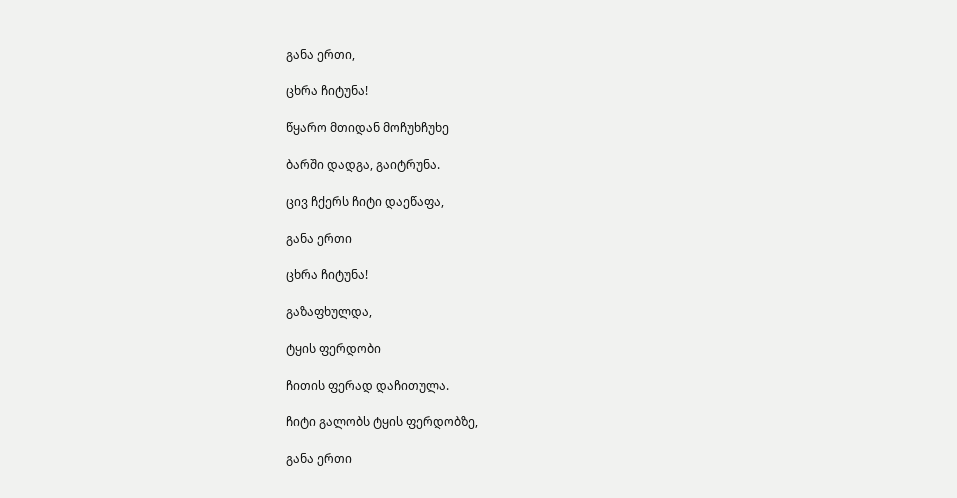განა ერთი,

ცხრა ჩიტუნა!

წყარო მთიდან მოჩუხჩუხე

ბარში დადგა, გაიტრუნა.

ცივ ჩქერს ჩიტი დაეწაფა,

განა ერთი

ცხრა ჩიტუნა!

გაზაფხულდა,

ტყის ფერდობი

ჩითის ფერად დაჩითულა.

ჩიტი გალობს ტყის ფერდობზე,

განა ერთი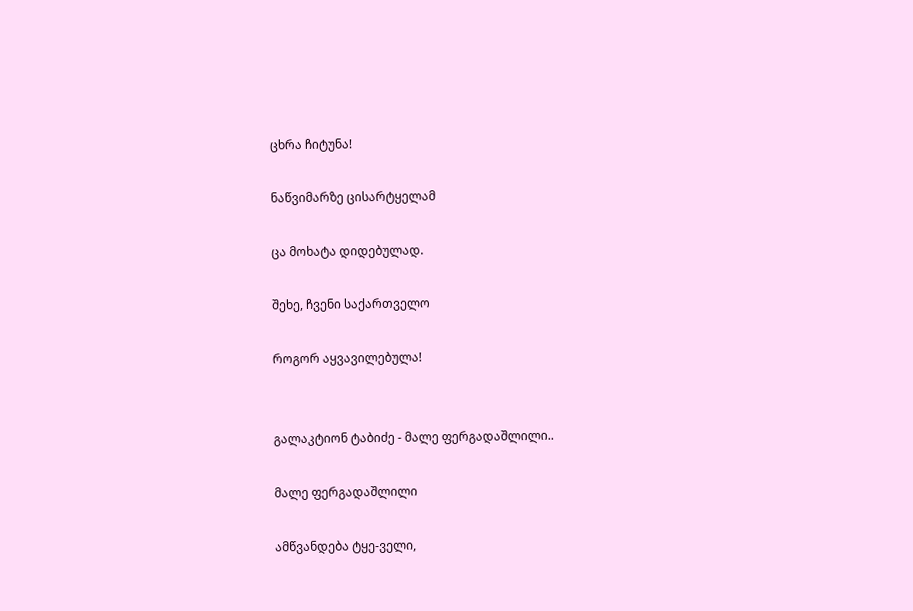ცხრა ჩიტუნა!

ნაწვიმარზე ცისარტყელამ

ცა მოხატა დიდებულად.

შეხე, ჩვენი საქართველო

როგორ აყვავილებულა!


გალაკტიონ ტაბიძე - მალე ფერგადაშლილი..

მალე ფერგადაშლილი

ამწვანდება ტყე-ველი,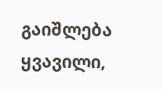გაიშლება ყვავილი,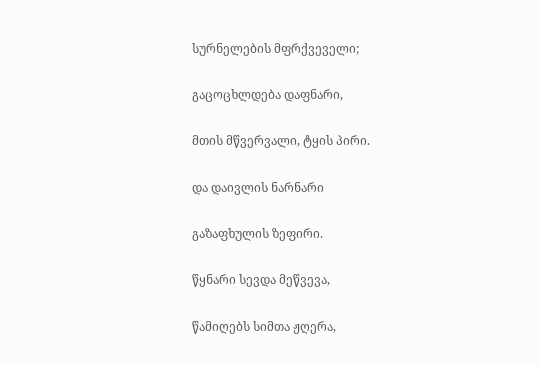სურნელების მფრქვეველი;

გაცოცხლდება დაფნარი,

მთის მწვერვალი, ტყის პირი.

და დაივლის ნარნარი

გაზაფხულის ზეფირი.

წყნარი სევდა მეწვევა,

წამიღებს სიმთა ჟღერა,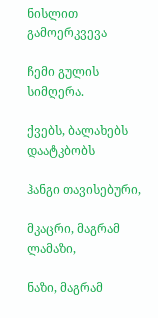ნისლით გამოერკვევა

ჩემი გულის სიმღერა.

ქვებს, ბალახებს დაატკბობს

ჰანგი თავისებური,

მკაცრი, მაგრამ ლამაზი,

ნაზი, მაგრამ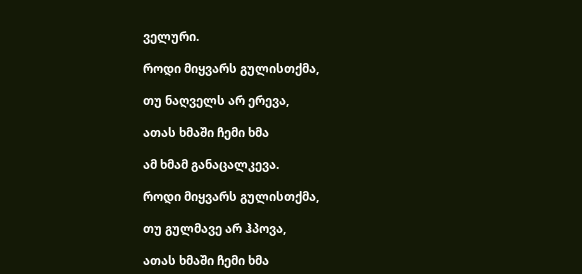ველური.

როდი მიყვარს გულისთქმა,

თუ ნაღველს არ ერევა,

ათას ხმაში ჩემი ხმა

ამ ხმამ განაცალკევა.

როდი მიყვარს გულისთქმა,

თუ გულმავე არ ჰპოვა,

ათას ხმაში ჩემი ხმა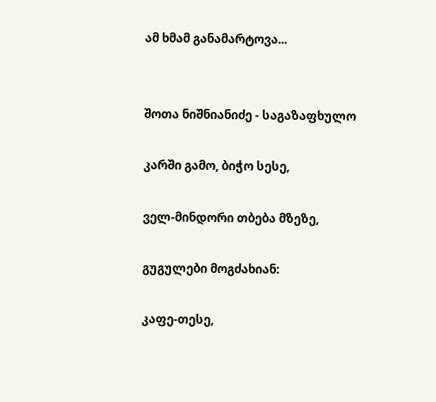ამ ხმამ განამარტოვა...


შოთა ნიშნიანიძე - საგაზაფხულო

კარში გამო, ბიჭო სესე,

ველ-მინდორი თბება მზეზე,

გუგულები მოგძახიან:

კაფე-თესე,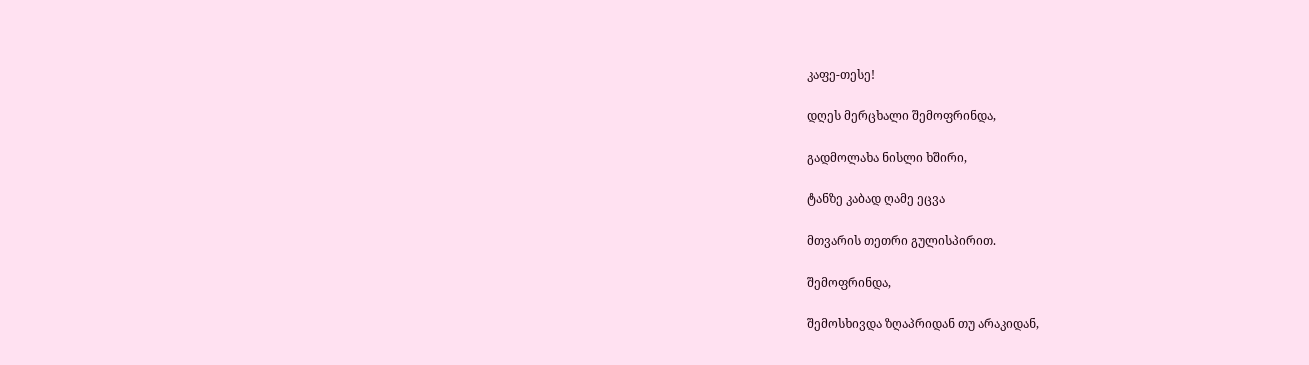კაფე-თესე!

დღეს მერცხალი შემოფრინდა,

გადმოლახა ნისლი ხშირი,

ტანზე კაბად ღამე ეცვა

მთვარის თეთრი გულისპირით.

შემოფრინდა,

შემოსხივდა ზღაპრიდან თუ არაკიდან,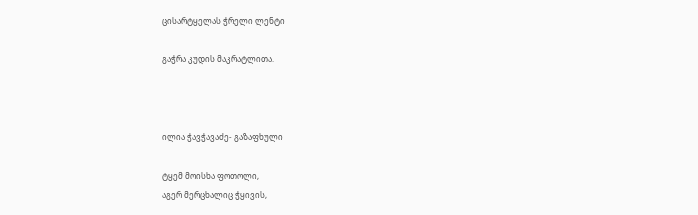ცისარტყელას ჭრელი ლენტი

გაჭრა კუდის მაკრატლითა.



ილია ჭავჭავაძე- გაზაფხული

ტყემ მოისხა ფოთოლი,
აგერ მერცხალიც ჭყივის,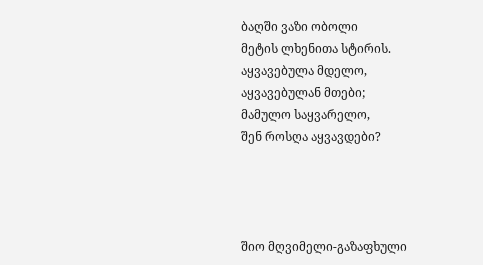ბაღში ვაზი ობოლი
მეტის ლხენითა სტირის.
აყვავებულა მდელო,
აყვავებულან მთები;
მამულო საყვარელო,
შენ როსღა აყვავდები?




შიო მღვიმელი-გაზაფხული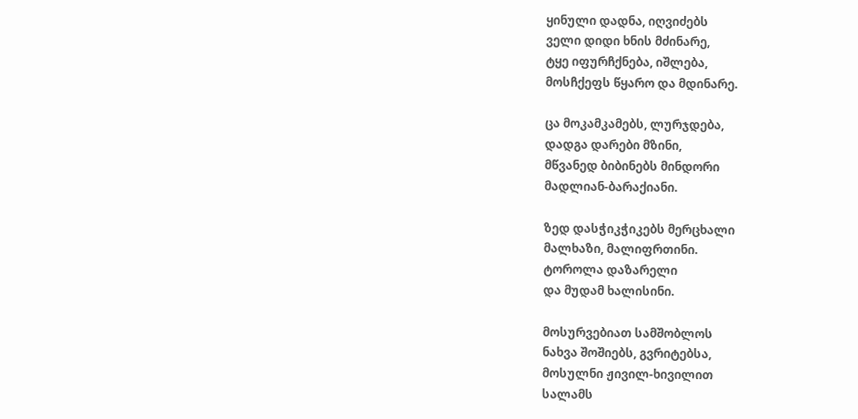ყინული დადნა, იღვიძებს
ველი დიდი ხნის მძინარე,
ტყე იფურჩქნება, იშლება,
მოსჩქეფს წყარო და მდინარე.

ცა მოკამკამებს, ლურჯდება,
დადგა დარები მზინი,
მწვანედ ბიბინებს მინდორი
მადლიან-ბარაქიანი.

ზედ დასჭიკჭიკებს მერცხალი
მალხაზი, მალიფრთინი.
ტოროლა დაზარელი
და მუდამ ხალისინი.

მოსურვებიათ სამშობლოს
ნახვა შოშიებს, გვრიტებსა,
მოსულნი ჟივილ-ხივილით
სალამს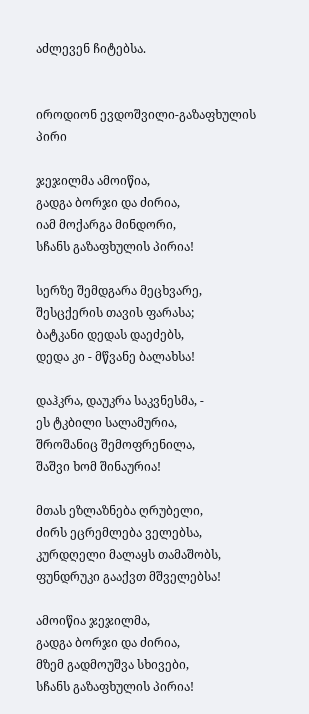აძლევენ ჩიტებსა.


იროდიონ ევდოშვილი-გაზაფხულის პირი

ჯეჯილმა ამოიწია,
გადგა ბორჯი და ძირია,
იამ მოქარგა მინდორი,
სჩანს გაზაფხულის პირია!

სერზე შემდგარა მეცხვარე,
შესცქერის თავის ფარასა;
ბატკანი დედას დაეძებს,
დედა კი - მწვანე ბალახსა!

დაჰკრა, დაუკრა საკვნესმა, -
ეს ტკბილი სალამურია,
შროშანიც შემოფრენილა,
შაშვი ხომ შინაურია!

მთას ეზლაზნება ღრუბელი,
ძირს ეცრემლება ველებსა,
კურდღელი მალაყს თამაშობს,
ფუნდრუკი გააქვთ მშველებსა!

ამოიწია ჯეჯილმა,
გადგა ბორჯი და ძირია,
მზემ გადმოუშვა სხივები,
სჩანს გაზაფხულის პირია!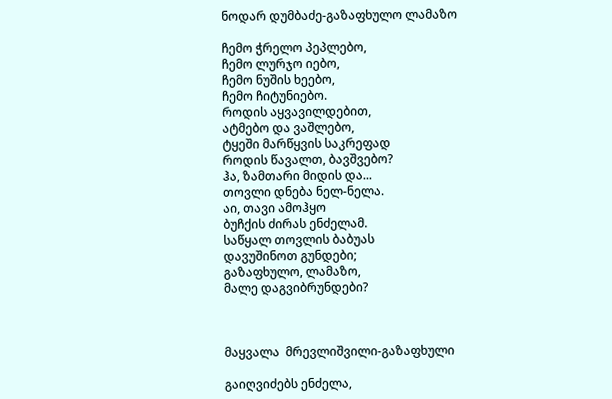ნოდარ დუმბაძე-გაზაფხულო ლამაზო

ჩემო ჭრელო პეპლებო,
ჩემო ლურჯო იებო,
ჩემო ნუშის ხეებო,
ჩემო ჩიტუნიებო.
როდის აყვავილდებით,
ატმებო და ვაშლებო,
ტყეში მარწყვის საკრეფად
როდის წავალთ, ბავშვებო?
ჰა, ზამთარი მიდის და...
თოვლი დნება ნელ-ნელა.
აი, თავი ამოჰყო
ბუჩქის ძირას ენძელამ.
საწყალ თოვლის ბაბუას
დავუშინოთ გუნდები;
გაზაფხულო, ლამაზო,
მალე დაგვიბრუნდები?



მაყვალა  მრევლიშვილი-გაზაფხული

გაიღვიძებს ენძელა,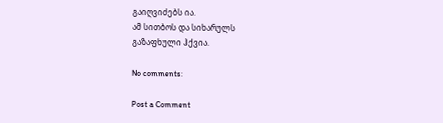გაიღვიძებს ია.
ამ სითბოს და სიხარულს
გაზაფხული ჰქვია.

No comments:

Post a Comment